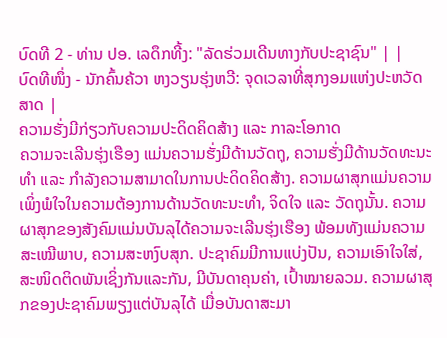ບົດທີ 2 - ທ່ານ ປອ. ເລດຶກທີ້ງ: "ລັດຮ່ວມເດີນທາງກັບປະຊາຊົນ" | |
ບົດທີໜຶ່ງ - ນັກຄົ້ນຄ້ວາ ຫງວຽນຮຸ່ງຫວີ: ຈຸດເວລາທີ່ສຸກງອມແຫ່ງປະຫວັດສາດ |
ຄວາມຮັ່ງມີກ່ຽວກັບຄວາມປະດິດຄິດສ້າງ ແລະ ກາລະໂອກາດ
ຄວາມຈະເລີນຮຸ່ງເຮືອງ ແມ່ນຄວາມຮັ່ງມີດ້ານວັດຖຸ, ຄວາມຮັ່ງມີດ້ານວັດທະນະທຳ ແລະ ກຳລັງຄວາມສາມາດໃນການປະດິດຄິດສ້າງ. ຄວາມຜາສຸກແມ່ນຄວາມເພິ່ງພໍໃຈໃນຄວາມຕ້ອງການດ້ານວັດທະນະທຳ, ຈິດໃຈ ແລະ ວັດຖຸນັ້ນ. ຄວາມຜາສຸກຂອງສັງຄົມແມ່ນບັນລຸໄດ້ຄວາມຈະເລີນຮຸ່ງເຮືອງ ພ້ອມທັງແມ່ນຄວາມສະເໝີພາບ, ຄວາມສະຫງົບສຸກ. ປະຊາຄົມມີການແບ່ງປັນ, ຄວາມເອົາໃຈໃສ່, ສະໜິດຕິດພັນເຊິ່ງກັນແລະກັນ, ມີບັນດາຄຸນຄ່າ, ເປົ້າໝາຍລວມ. ຄວາມຜາສຸກຂອງປະຊາຄົມພຽງແຕ່ບັນລຸໄດ້ ເມື່ອບັນດາສະມາ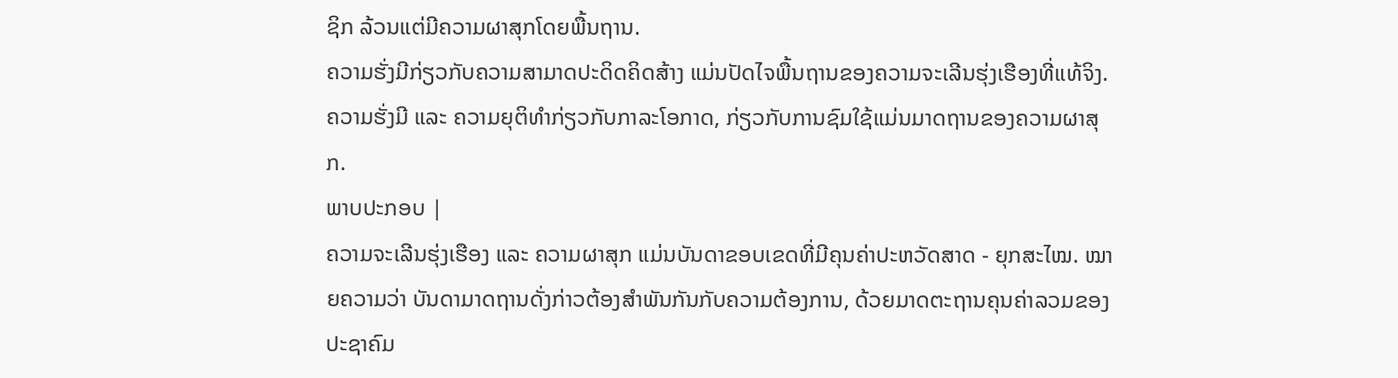ຊິກ ລ້ວນແຕ່ມີຄວາມຜາສຸກໂດຍພື້ນຖານ.
ຄວາມຮັ່ງມີກ່ຽວກັບຄວາມສາມາດປະດິດຄິດສ້າງ ແມ່ນປັດໄຈພື້ນຖານຂອງຄວາມຈະເລີນຮຸ່ງເຮືອງທີ່ແທ້ຈິງ. ຄວາມຮັ່ງມີ ແລະ ຄວາມຍຸຕິທຳກ່ຽວກັບກາລະໂອກາດ, ກ່ຽວກັບການຊົມໃຊ້ແມ່ນມາດຖານຂອງຄວາມຜາສຸກ.
ພາບປະກອບ |
ຄວາມຈະເລີນຮຸ່ງເຮືອງ ແລະ ຄວາມຜາສຸກ ແມ່ນບັນດາຂອບເຂດທີ່ມີຄຸນຄ່າປະຫວັດສາດ - ຍຸກສະໄໝ. ໝາຍຄວາມວ່າ ບັນດາມາດຖານດັ່ງກ່າວຕ້ອງສຳພັນກັນກັບຄວາມຕ້ອງການ, ດ້ວຍມາດຕະຖານຄຸນຄ່າລວມຂອງປະຊາຄົມ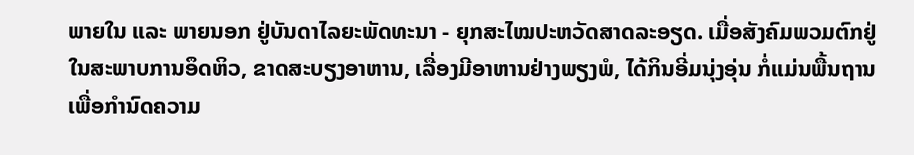ພາຍໃນ ແລະ ພາຍນອກ ຢູ່ບັນດາໄລຍະພັດທະນາ - ຍຸກສະໄໝປະຫວັດສາດລະອຽດ. ເມື່ອສັງຄົມພວມຕົກຢູ່ໃນສະພາບການອຶດຫິວ, ຂາດສະບຽງອາຫານ, ເລື່ອງມີອາຫານຢ່າງພຽງພໍ, ໄດ້ກິນອີ່ມນຸ່ງອຸ່ນ ກໍ່ແມ່ນພື້ນຖານເພື່ອກຳນົດຄວາມ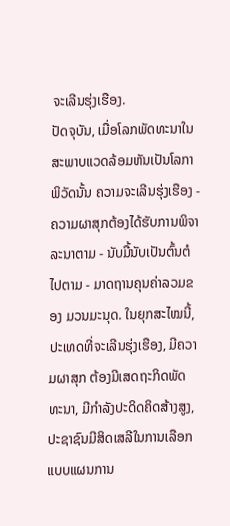ຈະເລີນຮຸ່ງເຮືອງ.
ປັດຈຸບັນ, ເມື່ອໂລກພັດທະນາໃນສະພາບແວດລ້ອມຫັນເປັນໂລກາພິວັດນັ້ນ ຄວາມຈະເລີນຮຸ່ງເຮືອງ - ຄວາມຜາສຸກຕ້ອງໄດ້ຮັບການພິຈາລະນາຕາມ - ນັບມື້ນັບເປັນຕົ້ນຕໍໄປຕາມ - ມາດຖານຄຸນຄ່າລວມຂອງ ມວນມະນຸດ. ໃນຍຸກສະໄໝນີ້, ປະເທດທີ່ຈະເລີນຮຸ່ງເຮືອງ, ມີຄວາມຜາສຸກ ຕ້ອງມີເສດຖະກິດພັດທະນາ, ມີກຳລັງປະດິດຄິດສ້າງສູງ, ປະຊາຊົນມີສິດເສລີໃນການເລືອກແບບແຜນການ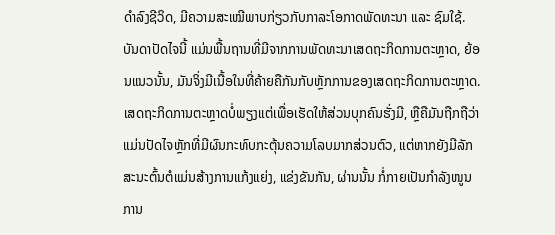ດຳລົງຊີວິດ, ມີຄວາມສະເໝີພາບກ່ຽວກັບກາລະໂອກາດພັດທະນາ ແລະ ຊົມໃຊ້.
ບັນດາປັດໄຈນີ້ ແມ່ນພື້ນຖານທີ່ມີຈາກການພັດທະນາເສດຖະກິດການຕະຫຼາດ, ຍ້ອນແນວນັ້ນ, ມັນຈິ່ງມີເນື້ອໃນທີ່ຄ້າຍຄືກັນກັບຫຼັກການຂອງເສດຖະກິດການຕະຫຼາດ. ເສດຖະກິດການຕະຫຼາດບໍ່ພຽງແຕ່ເພື່ອເຮັດໃຫ້ສ່ວນບຸກຄົນຮັ່ງມີ, ຫຼືຄືມັນຖືກຖືວ່າແມ່ນປັດໄຈຫຼັກທີ່ມີຜົນກະທົບກະຕຸ້ນຄວາມໂລບມາກສ່ວນຕົວ, ແຕ່ຫາກຍັງມີລັກສະນະຕົ້ນຕໍແມ່ນສ້າງການແກ້ງແຍ່ງ, ແຂ່ງຂັນກັນ, ຜ່ານນັ້ນ ກໍ່ກາຍເປັນກຳລັງໜູນ ການ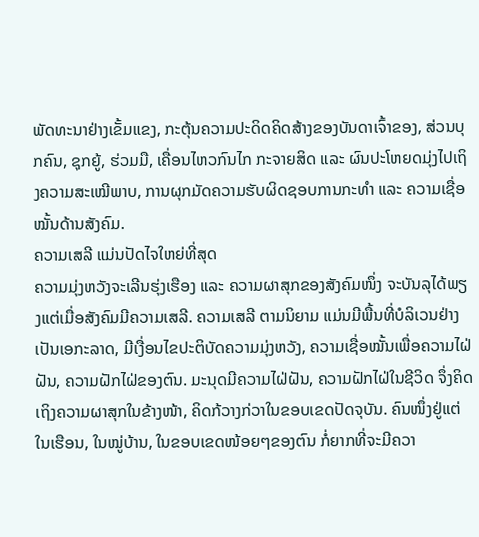ພັດທະນາຢ່າງເຂັ້ມແຂງ, ກະຕຸ້ນຄວາມປະດິດຄິດສ້າງຂອງບັນດາເຈົ້າຂອງ, ສ່ວນບຸກຄົນ, ຊຸກຍູ້, ຮ່ວມມື, ເຄື່ອນໄຫວກົນໄກ ກະຈາຍສິດ ແລະ ຜົນປະໂຫຍດມຸ່ງໄປເຖິງຄວາມສະເໝີພາບ, ການຜຸກມັດຄວາມຮັບຜິດຊອບການກະທຳ ແລະ ຄວາມເຊື່ອໝັ້ນດ້ານສັງຄົມ.
ຄວາມເສລີ ແມ່ນປັດໄຈໃຫຍ່ທີ່ສຸດ
ຄວາມມຸ່ງຫວັງຈະເລີນຮຸ່ງເຮືອງ ແລະ ຄວາມຜາສຸກຂອງສັງຄົມໜຶ່ງ ຈະບັນລຸໄດ້ພຽງແຕ່ເມື່ອສັງຄົມມີຄວາມເສລີ. ຄວາມເສລີ ຕາມນິຍາມ ແມ່ນມີພື້ນທີ່ບໍລິເວນຢ່າງເປັນເອກະລາດ, ມີເງື່ອນໄຂປະຕິບັດຄວາມມຸ່ງຫວັງ, ຄວາມເຊື່ອໝັ້ນເພື່ອຄວາມໄຝ່ຝັນ, ຄວາມຝັກໄຝ່ຂອງຕົນ. ມະນຸດມີຄວາມໄຝ່ຝັນ, ຄວາມຝັກໄຝ່ໃນຊີວິດ ຈຶ່ງຄິດເຖິງຄວາມຜາສຸກໃນຂ້າງໜ້າ, ຄິດກ້ວາງກ່ວາໃນຂອບເຂດປັດຈຸບັນ. ຄົນໜຶ່ງຢູ່ແຕ່ໃນເຮືອນ, ໃນໝູ່ບ້ານ, ໃນຂອບເຂດໜ້ອຍໆຂອງຕົນ ກໍ່ຍາກທີ່ຈະມີຄວາ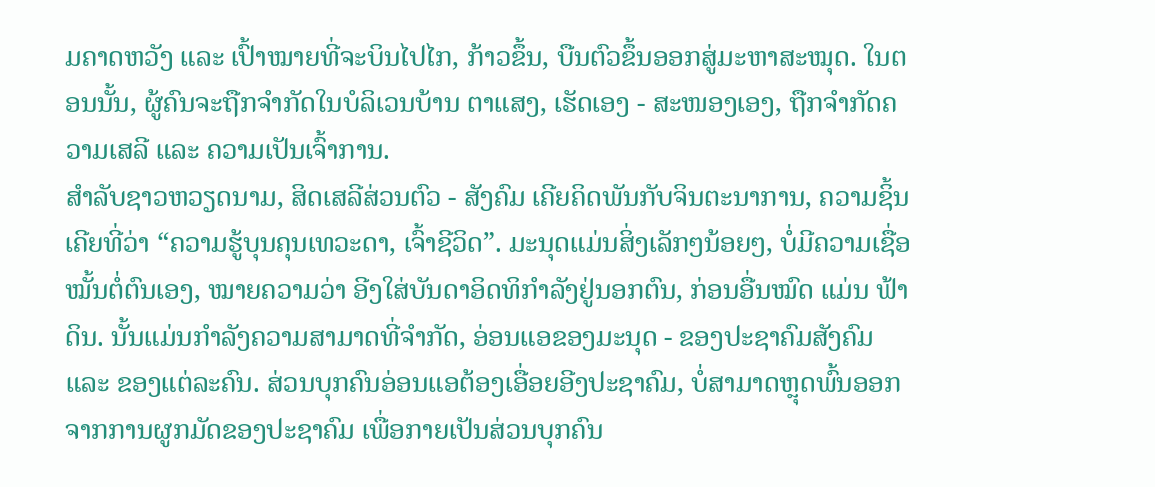ມຄາດຫວັງ ແລະ ເປົ້າໝາຍທີ່ຈະບິນໄປໄກ, ກ້າວຂຶ້ນ, ບືນຕົວຂຶ້ນອອກສູ່ມະຫາສະໝຸດ. ໃນຕອນນັ້ນ, ຜູ້ຄົນຈະຖືກຈຳກັດໃນບໍລິເວນບ້ານ ຕາແສງ, ເຮັດເອງ - ສະໜອງເອງ, ຖືກຈຳກັດຄວາມເສລີ ແລະ ຄວາມເປັນເຈົ້າການ.
ສຳລັບຊາວຫວຽດນາມ, ສິດເສລີສ່ວນຕົວ - ສັງຄົມ ເຄີຍຄິດພັນກັບຈິນຕະນາການ, ຄວາມຊິ້ນເຄີຍທີ່ວ່າ “ຄວາມຮູ້ບຸນຄຸນເທວະດາ, ເຈົ້າຊີວິດ”. ມະນຸດແມ່ນສິ່ງເລັກໆນ້ອຍໆ, ບໍ່ມີຄວາມເຊື່ອໝັ້ນຕໍ່ຕົນເອງ, ໝາຍຄວາມວ່າ ອີງໃສ່ບັນດາອິດທິກຳລັງຢູ່ນອກຕົນ, ກ່ອນອື່ນໝົດ ແມ່ນ ຟ້າດິນ. ນັ້ນແມ່ນກຳລັງຄວາມສາມາດທີ່ຈຳກັດ, ອ່ອນແອຂອງມະນຸດ - ຂອງປະຊາຄົມສັງຄົມ ແລະ ຂອງແຕ່ລະຄົນ. ສ່ວນບຸກຄົນອ່ອນແອຕ້ອງເອື່ອຍອີງປະຊາຄົມ, ບໍ່ສາມາດຫຼຸດພົ້ນອອກຈາກການຜູກມັດຂອງປະຊາຄົມ ເພື່ອກາຍເປັນສ່ວນບຸກຄົນ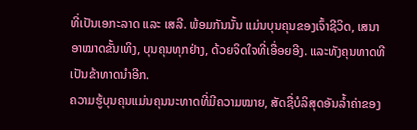ທີ່ເປັນເອກະລາດ ແລະ ເສລີ. ພ້ອມກັນນັ້ນ ແມ່ນບຸນຄຸນຂອງເຈົ້າຊີວິດ, ເສນາອາໝາດຂັ້ນເທິງ, ບຸນຄຸນທຸກຢ່າງ, ດ້ວຍຈິດໃຈທີ່ເອື່ອຍອີງ. ແລະທັງຄຸນທາດທີເປັນຂ້າທາດນຳອີກ.
ຄວາມຮູ້ບຸນຄຸນແມ່ນຄຸນນະທາດທີ່ມີຄວາມໝາຍ, ສັດຊື່ບໍລິສຸດອັນລ້ຳຄ່າຂອງ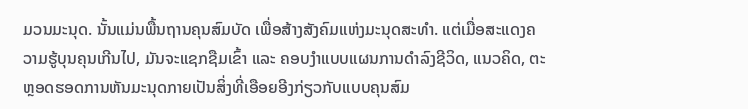ມວນມະນຸດ. ນັ້ນແມ່ນພື້ນຖານຄຸນສົມບັດ ເພື່ອສ້າງສັງຄົມແຫ່ງມະນຸດສະທຳ. ແຕ່ເມື່ອສະແດງຄວາມຮູ້ບຸນຄຸນເກີນໄປ, ມັນຈະແຊກຊືມເຂົ້າ ແລະ ຄອບງຳແບບແຜນການດຳລົງຊີວິດ, ແນວຄິດ, ຕະຫຼອດຮອດການຫັນມະນຸດກາຍເປັນສິ່ງທີ່ເອືອຍອີງກ່ຽວກັບແບບຄຸນສົມ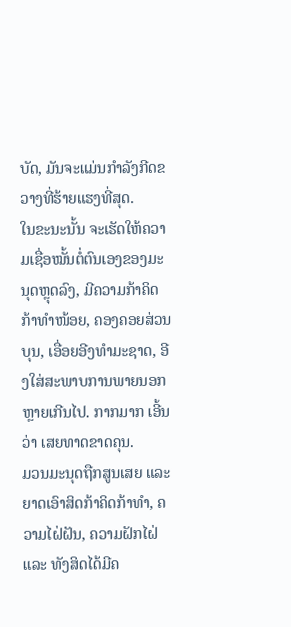ບັດ, ມັນຈະແມ່ນກຳລັງກີດຂວາງທີ່ຮ້າຍແຮງທີ່ສຸດ.
ໃນຂະນະນັ້ນ ຈະເຮັດໃຫ້ຄວາມເຊື່ອໝັ້ນຕໍ່ຕົນເອງຂອງມະນຸດຫຼຸດລົງ, ມີຄວາມກ້າຄິດກ້າທຳໜ້ອຍ, ຄອງຄອຍສ່ວນບຸນ, ເອື່ອຍອີງທຳມະຊາດ, ອີງໃສ່ສະພາບການພາຍນອກຫຼາຍເກີນໄປ. ກາກມາກ ເອີ້ນວ່າ ເສຍທາດຂາດຄຸນ.
ມວນມະນຸດຖືກສູນເສຍ ແລະ ຍາດເອົາສິດກ້າຄິດກ້າທຳ, ຄວາມໄຝ່ຝັນ, ຄວາມຝັກໄຝ່ ແລະ ທັງສິດໄດ້ມີຄ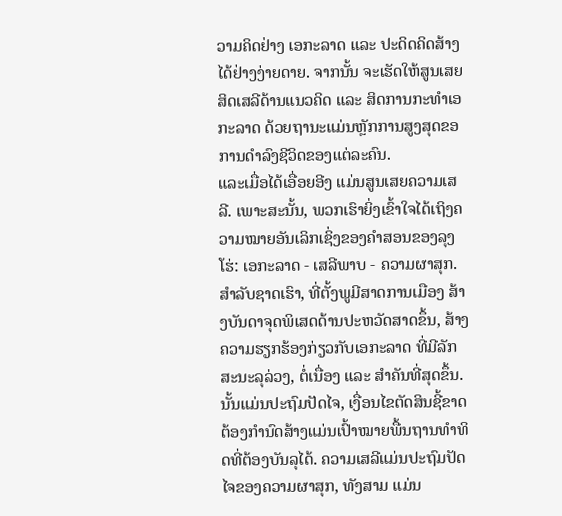ວາມຄິດຢ່າງ ເອກະລາດ ແລະ ປະດິດຄິດສ້າງໄດ້ຢ່າງງ່າຍດາຍ. ຈາກນັ້ນ ຈະເຮັດໃຫ້ສູນເສຍສິດເສລີດ້ານແນວຄິດ ແລະ ສິດການກະທຳເອກະລາດ ດ້ວຍຖານະແມ່ນຫຼັກການສູງສຸດຂອ ການດຳລົງຊີວິດຂອງແຕ່ລະຄົນ.
ແລະເມື່ອໄດ້ເອື່ອຍອີງ ແມ່ນສູນເສຍຄວາມເສລີ. ເພາະສະນັ້ນ, ພວກເຮົາຍິ່ງເຂົ້າໃຈໄດ້ເຖິງຄວາມໝາຍອັນເລິກເຊິ່ງຂອງຄຳສອນຂອງລຸງໂຮ່: ເອກະລາດ - ເສລີພາບ - ຄວາມຜາສຸກ. ສຳລັບຊາດເຮົາ, ທີ່ຕັ້ງພູມີສາດການເມືອງ ສ້າງບັນດາຈຸດພິເສດດ້ານປະຫວັດສາດຂຶ້ນ, ສ້າງຄວາມຮຽກຮ້ອງກ່ຽວກັບເອກະລາດ ທີ່ມີລັກສະນະລຸລ່ວງ, ຕໍ່ເນື່ອງ ແລະ ສຳຄັນທີ່ສຸດຂຶ້ນ. ນັ້ນແມ່ນປະຖົມປັດໄຈ, ເງື່ອນໄຂຕັດສິນຊີ້ຂາດຕ້ອງກຳນົດສ້າງແມ່ນເປົ້າໝາຍພື້ນຖານທຳທິດທີ່ຕ້ອງບັນລຸໄດ້. ຄວາມເສລີແມ່ນປະຖົມປັດໄຈຂອງຄວາມຜາສຸກ, ທັງສາມ ແມ່ນ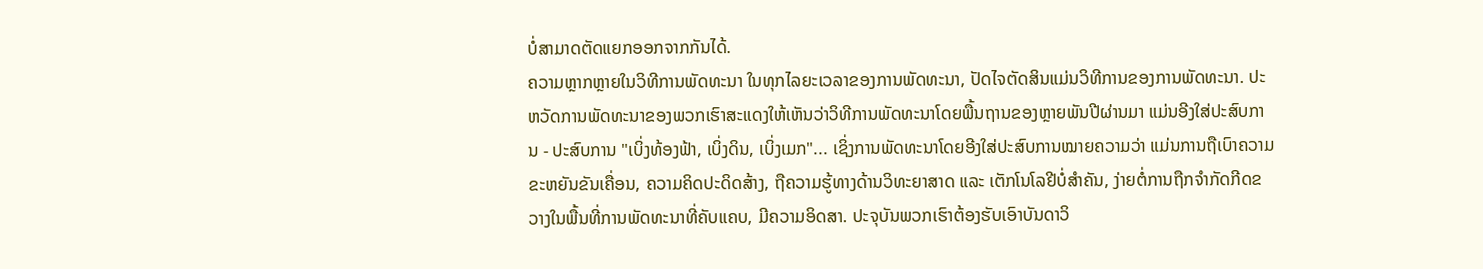ບໍ່ສາມາດຕັດແຍກອອກຈາກກັນໄດ້.
ຄວາມຫຼາກຫຼາຍໃນວິທີການພັດທະນາ ໃນທຸກໄລຍະເວລາຂອງການພັດທະນາ, ປັດໄຈຕັດສິນແມ່ນວິທີການຂອງການພັດທະນາ. ປະຫວັດການພັດທະນາຂອງພວກເຮົາສະແດງໃຫ້ເຫັນວ່າວິທີການພັດທະນາໂດຍພື້ນຖານຂອງຫຼາຍພັນປີຜ່ານມາ ແມ່ນອີງໃສ່ປະສົບການ - ປະສົບການ "ເບິ່ງທ້ອງຟ້າ, ເບິ່ງດິນ, ເບິ່ງເມກ"... ເຊິ່ງການພັດທະນາໂດຍອີງໃສ່ປະສົບການໝາຍຄວາມວ່າ ແມ່ນການຖືເບົາຄວາມຂະຫຍັນຂັນເຄື່ອນ, ຄວາມຄິດປະດິດສ້າງ, ຖືຄວາມຮູ້ທາງດ້ານວິທະຍາສາດ ແລະ ເຕັກໂນໂລຢີບໍ່ສຳຄັນ, ງ່າຍຕໍ່ການຖືກຈຳກັດກີດຂວາງໃນພື້ນທີ່ການພັດທະນາທີ່ຄັບແຄບ, ມີຄວາມອິດສາ. ປະຈຸບັນພວກເຮົາຕ້ອງຮັບເອົາບັນດາວິ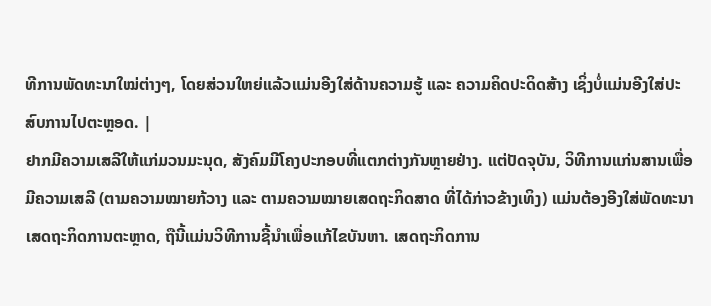ທີການພັດທະນາໃໝ່ຕ່າງໆ, ໂດຍສ່ວນໃຫຍ່ແລ້ວແມ່ນອີງໃສ່ດ້ານຄວາມຮູ້ ແລະ ຄວາມຄິດປະດິດສ້າງ ເຊິ່ງບໍ່ແມ່ນອີງໃສ່ປະສົບການໄປຕະຫຼອດ. |
ຢາກມີຄວາມເສລີໃຫ້ແກ່ມວນມະນຸດ, ສັງຄົມມີໂຄງປະກອບທີ່ແຕກຕ່າງກັນຫຼາຍຢ່າງ. ແຕ່ປັດຈຸບັນ, ວິທີການແກ່ນສານເພື່ອມີຄວາມເສລີ (ຕາມຄວາມໝາຍກ້ວາງ ແລະ ຕາມຄວາມໝາຍເສດຖະກິດສາດ ທີ່ໄດ້ກ່າວຂ້າງເທິງ) ແມ່ນຕ້ອງອີງໃສ່ພັດທະນາເສດຖະກິດການຕະຫຼາດ, ຖືນີ້ແມ່ນວິທີການຊີ້ນຳເພື່ອແກ້ໄຂບັນຫາ. ເສດຖະກິດການ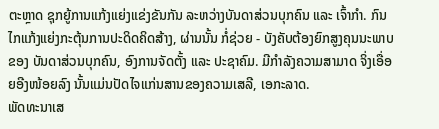ຕະຫຼາດ ຊຸກຍູ້ການແກ້ງແຍ່ງແຂ່ງຂັນກັນ ລະຫວ່າງບັນດາສ່ວນບຸກຄົນ ແລະ ເຈົ້າກຳ. ກົນໄກແກ້ງແຍ່ງກະຕຸ້ນການປະດິດຄິດສ້າງ, ຜ່ານນັ້ນ ກໍ່ຊ່ວຍ - ບັງຄັບຕ້ອງຍົກສູງຄຸນນະພາບຂອງ ບັນດາສ່ວນບຸກຄົນ, ອົງການຈັດຕັ້ງ ແລະ ປະຊາຄົມ. ມີກຳລັງຄວາມສາມາດ ຈິ່ງເອື່ອຍອີງໜ້ອຍລົງ ນັ້ນແມ່ນປັດໄຈແກ່ນສານຂອງຄວາມເສລີ, ເອກະລາດ.
ພັດທະນາເສ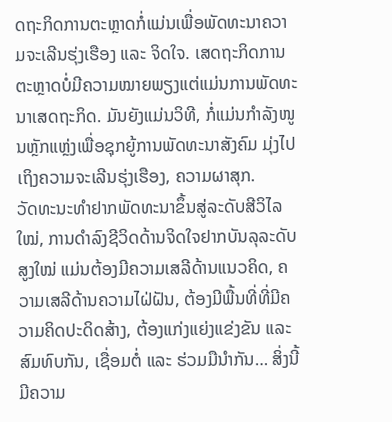ດຖະກິດການຕະຫຼາດກໍ່ແມ່ນເພື່ອພັດທະນາຄວາມຈະເລີນຮຸ່ງເຮືອງ ແລະ ຈິດໃຈ. ເສດຖະກິດການຕະຫຼາດບໍ່ມີຄວາມໝາຍພຽງແຕ່ແມ່ນການພັດທະນາເສດຖະກິດ. ມັນຍັງແມ່ນວິທີ, ກໍ່ແມ່ນກຳລັງໜູນຫຼັກແຫຼ່ງເພື່ອຊຸກຍູ້ການພັດທະນາສັງຄົມ ມຸ່ງໄປເຖິງຄວາມຈະເລີນຮຸ່ງເຮືອງ, ຄວາມຜາສຸກ.
ວັດທະນະທຳຢາກພັດທະນາຂຶ້ນສູ່ລະດັບສີວິໄລໃໝ່, ການດຳລົງຊີວິດດ້ານຈິດໃຈຢາກບັນລຸລະດັບສູງໃໝ່ ແມ່ນຕ້ອງມີຄວາມເສລີດ້ານແນວຄິດ, ຄວາມເສລີດ້ານຄວາມໄຝ່ຝັນ, ຕ້ອງມີພື້ນທີ່ທີ່ມີຄວາມຄິດປະດິດສ້າງ, ຕ້ອງແກ່ງແຍ່ງແຂ່ງຂັນ ແລະ ສົມທົບກັນ, ເຊື່ອມຕໍ່ ແລະ ຮ່ວມມືນຳກັນ… ສິ່ງນີ້ ມີຄວາມ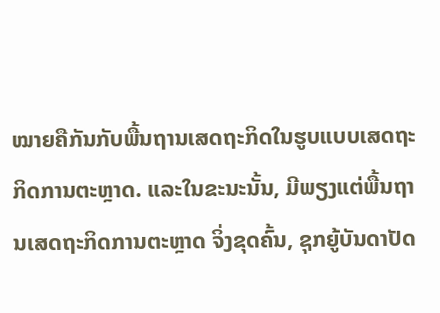ໝາຍຄືກັນກັບພື້ນຖານເສດຖະກິດໃນຮູບແບບເສດຖະກິດການຕະຫຼາດ. ແລະໃນຂະນະນັ້ນ, ມີພຽງແຕ່ພື້ນຖານເສດຖະກິດການຕະຫຼາດ ຈິ່ງຂຸດຄົ້ນ, ຊຸກຍູ້ບັນດາປັດ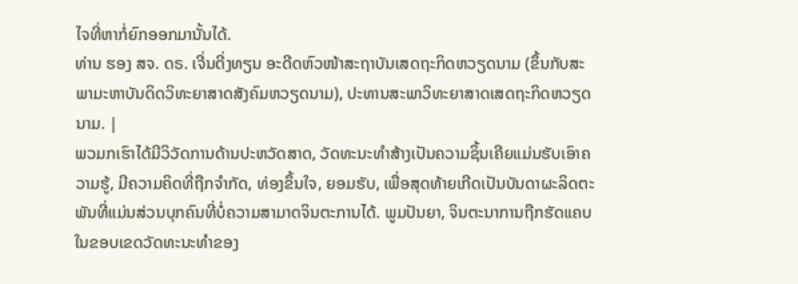ໄຈທີ່ຫາກໍ່ຍົກອອກມານັ້ນໄດ້.
ທ່ານ ຮອງ ສຈ. ດຣ. ເຈີ່ນດີ່ງທຽນ ອະດີດຫົວໜ້າສະຖາບັນເສດຖະກິດຫວຽດນາມ (ຂຶ້ນກັບສະພາມະຫາບັນດິດວິທະຍາສາດສັງຄົມຫວຽດນາມ), ປະທານສະພາວິທະຍາສາດເສດຖະກິດຫວຽດນາມ. |
ພວມກເຮົາໄດ້ມີວິວັດການດ້ານປະຫວັດສາດ, ວັດທະນະທຳສ້າງເປັນຄວາມຊິ້ນເຄີຍແມ່ນຮັບເອົາຄວາມຮູ້, ມີຄວາມຄິດທີ່ຖືກຈຳກັດ, ທ່ອງຂຶ້ນໃຈ, ຍອມຮັບ, ເພື່ອສຸດທ້າຍເກີດເປັນບັນດາຜະລິດຕະພັນທີ່ແມ່ນສ່ວນບຸກຄົນທີ່ບໍ່ຄວາມສາມາດຈິນຕະການໄດ້. ພູມປັນຍາ, ຈິນຕະນາການຖືກຮັດແຄບໃນຂອບເຂດວັດທະນະທຳຂອງ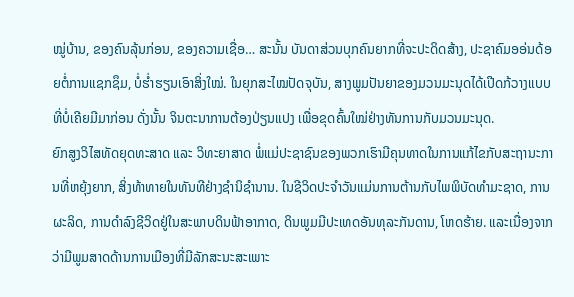ໝູ່ບ້ານ, ຂອງຄົນລຸ້ນກ່ອນ, ຂອງຄວາມເຊື່ອ… ສະນັ້ນ ບັນດາສ່ວນບຸກຄົນຍາກທີ່ຈະປະດິດສ້າງ, ປະຊາຄົມອອ່ນດ້ອຍຕໍ່ການແຊກຊຶມ, ບໍ່ຮ່ຳຮຽນເອົາສິ່ງໃໝ່. ໃນຍຸກສະໄໝປັດຈຸບັນ, ສາງພູມປັນຍາຂອງມວນມະນຸດໄດ້ເປີດກ້ວາງແບບທີ່ບໍ່ເຄີຍມີມາກ່ອນ ດັ່ງນັ້ນ ຈິນຕະນາການຕ້ອງປ່ຽນແປງ ເພື່ອຂຸດຄົ້ນໃໝ່ຢ່າງທັນການກັບມວນມະນຸດ.
ຍົກສູງວິໄສທັດຍຸດທະສາດ ແລະ ວິທະຍາສາດ ພໍ່ແມ່ປະຊາຊົນຂອງພວກເຮົາມີຄຸນທາດໃນການແກ້ໄຂກັບສະຖານະການທີ່ຫຍຸ້ງຍາກ, ສິ່ງທ້າທາຍໃນທັນທີຢ່າງຊໍານິຊໍານານ. ໃນຊີວິດປະຈໍາວັນແມ່ນການຕ້ານກັບໄພພິບັດທໍາມະຊາດ, ການຜະລິດ, ການດໍາລົງຊີວິດຢູ່ໃນສະພາບດິນຟ້າອາກາດ, ດິນພູມມີປະເທດອັນທຸລະກັນດານ, ໂຫດຮ້າຍ. ແລະເນື່ອງຈາກວ່າມີພູມສາດດ້ານການເມືອງທີ່ມີລັກສະນະສະເພາະ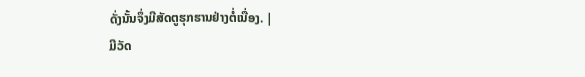ດັ່ງນັ້ນຈຶ່ງມີສັດຕູຮຸກຮານຢ່າງຕໍ່ເນື່ອງ. |
ມີວັດ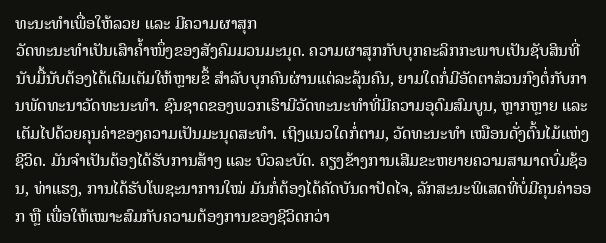ທະນະທຳເພື່ອໃຫ້ລວຍ ແລະ ມີຄວາມຜາສຸກ
ວັດທະນະທຳເປັນເສົາຄ້ຳໜຶ່ງຂອງສັງຄົມມວນມະນຸດ. ຄວາມຜາສຸກກັບບຸກຄະລິກກະພາບເປັນຊັບສິນທີ່ນັບມື້ນັບຕ້ອງໄດ້ເຕີມເຕັມໃຫ້ຫຼາຍຂຶ້ ສໍາລັບບຸກຄົນຜ່ານແຕ່ລະລຸ້ນຄົນ, ຍາມໃດກໍ່ມີອັດຕາສ່ວນກົງຕໍ່ກັບການພັດທະນາວັດທະນະທໍາ. ຊົນຊາດຂອງພວກເຮົາມີວັດທະນະທຳທີ່ມີຄວາມອຸດົມສົມບູນ, ຫຼາກຫຼາຍ ແລະ ເຕັມໄປດ້ວຍຄຸນຄ່າຂອງຄວາມເປັນມະນຸດສະທຳ. ເຖິງແນວໃດກໍ່ຕາມ, ວັດທະນະທຳ ເໝືອນດັ່ງຕົ້ນໄມ້ແຫ່ງຊີວິດ. ມັນຈໍາເປັນຕ້ອງໄດ້ຮັບການສ້າງ ແລະ ບົວລະບັດ. ຄຽງຂ້າງການເສີມຂະຫຍາຍຄວາມສາມາດບົ່ມຊ້ອນ, ທ່າແຮງ, ການໄດ້ຮັບໂພຊະນາການໃໝ່ ມັນກໍ່ຕ້ອງໄດ້ຄັດບັນດາປັດໄຈ, ລັກສະນະພິເສດທີ່ບໍ່ມີຄຸນຄ່າອອກ ຫຼື ເພື່ອໃຫ້ເໝາະສົມກັບຄວາມຕ້ອງການຂອງຊີວິດກວ່າ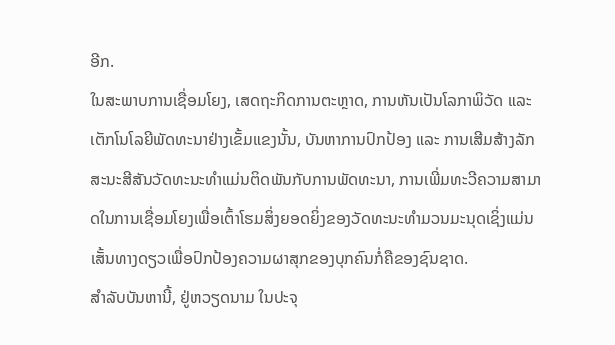ອີກ.
ໃນສະພາບການເຊື່ອມໂຍງ, ເສດຖະກິດການຕະຫຼາດ, ການຫັນເປັນໂລກາພິວັດ ແລະ ເຕັກໂນໂລຍີພັດທະນາຢ່າງເຂັ້ມແຂງນັ້ນ, ບັນຫາການປົກປ້ອງ ແລະ ການເສີມສ້າງລັກສະນະສີສັນວັດທະນະທໍາແມ່ນຕິດພັນກັບການພັດທະນາ, ການເພີ່ມທະວີຄວາມສາມາດໃນການເຊື່ອມໂຍງເພື່ອເຕົ້າໂຮມສິ່ງຍອດຍິ່ງຂອງວັດທະນະທຳມວນມະນຸດເຊິ່ງແມ່ນເສັ້ນທາງດຽວເພື່ອປົກປ້ອງຄວາມຜາສຸກຂອງບຸກຄົນກໍ່ຄືຂອງຊົນຊາດ.
ສຳລັບບັນຫານີ້, ຢູ່ຫວຽດນາມ ໃນປະຈຸ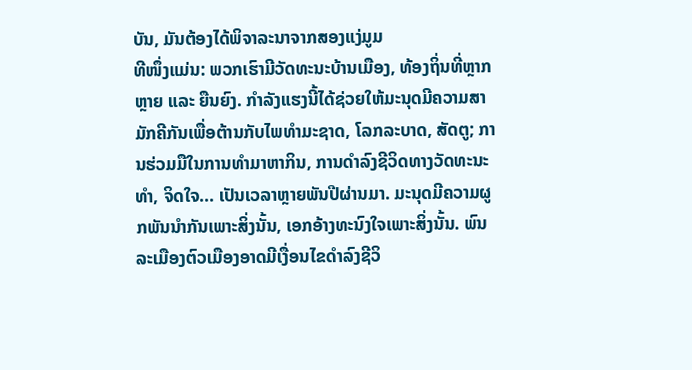ບັນ, ມັນຕ້ອງໄດ້ພິຈາລະນາຈາກສອງແງ່ມູມ
ທີໜຶ່ງແມ່ນ: ພວກເຮົາມີວັດທະນະບ້ານເມືອງ, ທ້ອງຖິ່ນທີ່ຫຼາກຫຼາຍ ແລະ ຍືນຍົງ. ກຳລັງແຮງນີ້ໄດ້ຊ່ວຍໃຫ້ມະນຸດມີຄວາມສາມັກຄີກັນເພື່ອຕ້ານກັບໄພທຳມະຊາດ, ໂລກລະບາດ, ສັດຕູ; ການຮ່ວມມືໃນການທຳມາຫາກິນ, ການດຳລົງຊີວິດທາງວັດທະນະທໍາ, ຈິດໃຈ... ເປັນເວລາຫຼາຍພັນປີຜ່ານມາ. ມະນຸດມີຄວາມຜູກພັນນຳກັນເພາະສິ່ງນັ້ນ, ເອກອ້າງທະນົງໃຈເພາະສິ່ງນັ້ນ. ພົນລະເມືອງຕົວເມືອງອາດມີເງື່ອນໄຂດໍາລົງຊີວິ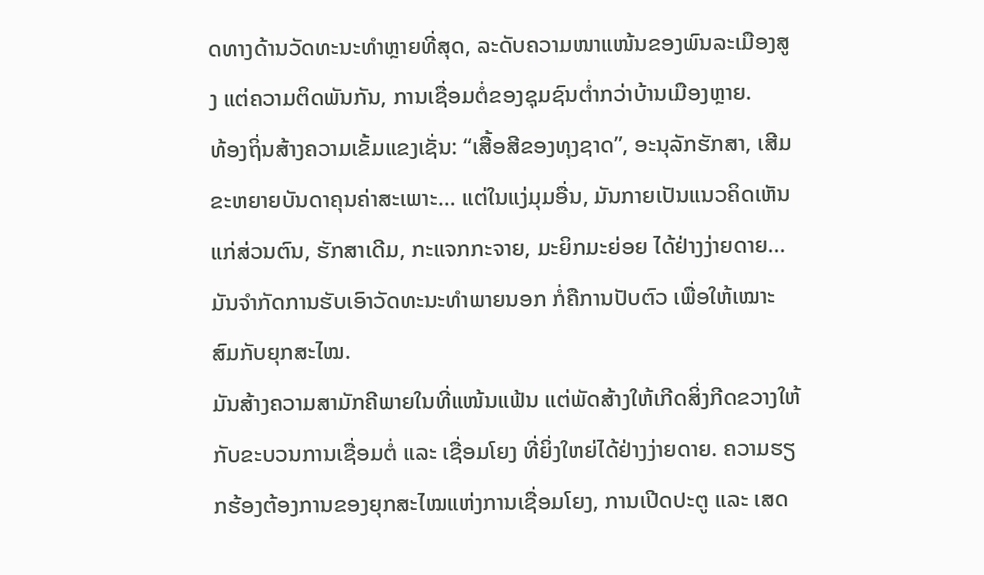ດທາງດ້ານວັດທະນະທໍາຫຼາຍທີ່ສຸດ, ລະດັບຄວາມໜາແໜ້ນຂອງພົນລະເມືອງສູງ ແຕ່ຄວາມຕິດພັນກັນ, ການເຊື່ອມຕໍ່ຂອງຊຸມຊົນຕໍ່າກວ່າບ້ານເມືອງຫຼາຍ.
ທ້ອງຖິ່ນສ້າງຄວາມເຂັ້ມແຂງເຊັ່ນ: “ເສື້ອສີຂອງທຸງຊາດ”, ອະນຸລັກຮັກສາ, ເສີມຂະຫຍາຍບັນດາຄຸນຄ່າສະເພາະ… ແຕ່ໃນແງ່ມຸມອື່ນ, ມັນກາຍເປັນແນວຄິດເຫັນແກ່ສ່ວນຕົນ, ຮັກສາເດີມ, ກະແຈກກະຈາຍ, ມະຍິກມະຍ່ອຍ ໄດ້ຢ່າງງ່າຍດາຍ... ມັນຈຳກັດການຮັບເອົາວັດທະນະທຳພາຍນອກ ກໍ່ຄືການປັບຕົວ ເພື່ອໃຫ້ເໝາະສົມກັບຍຸກສະໄໝ.
ມັນສ້າງຄວາມສາມັກຄີພາຍໃນທີ່ແໜ້ນແຟ້ນ ແຕ່ພັດສ້າງໃຫ້ເກີດສິ່ງກີດຂວາງໃຫ້ກັບຂະບວນການເຊື່ອມຕໍ່ ແລະ ເຊື່ອມໂຍງ ທີ່ຍິ່ງໃຫຍ່ໄດ້ຢ່າງງ່າຍດາຍ. ຄວາມຮຽກຮ້ອງຕ້ອງການຂອງຍຸກສະໄໝແຫ່ງການເຊື່ອມໂຍງ, ການເປີດປະຕູ ແລະ ເສດ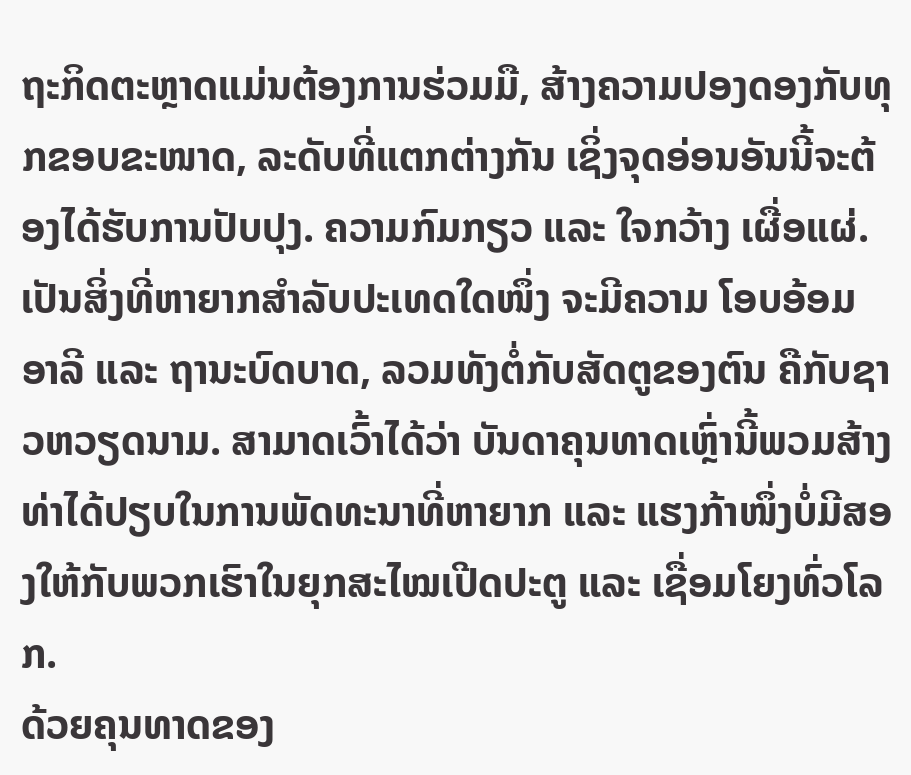ຖະກິດຕະຫຼາດແມ່ນຕ້ອງການຮ່ວມມື, ສ້າງຄວາມປອງດອງກັບທຸກຂອບຂະໜາດ, ລະດັບທີ່ແຕກຕ່າງກັນ ເຊິ່ງຈຸດອ່ອນອັນນີ້ຈະຕ້ອງໄດ້ຮັບການປັບປຸງ. ຄວາມກົມກຽວ ແລະ ໃຈກວ້າງ ເຜື່ອແຜ່. ເປັນສິ່ງທີ່ຫາຍາກສໍາລັບປະເທດໃດໜຶ່ງ ຈະມີຄວາມ ໂອບອ້ອມອາລີ ແລະ ຖານະບົດບາດ, ລວມທັງຕໍ່ກັບສັດຕູຂອງຕົນ ຄືກັບຊາວຫວຽດນາມ. ສາມາດເວົ້າໄດ້ວ່າ ບັນດາຄຸນທາດເຫຼົ່ານີ້ພວມສ້າງທ່າໄດ້ປຽບໃນການພັດທະນາທີ່ຫາຍາກ ແລະ ແຮງກ້າໜຶ່ງບໍ່ມີສອງໃຫ້ກັບພວກເຮົາໃນຍຸກສະໄໝເປີດປະຕູ ແລະ ເຊື່ອມໂຍງທົ່ວໂລກ.
ດ້ວຍຄຸນທາດຂອງ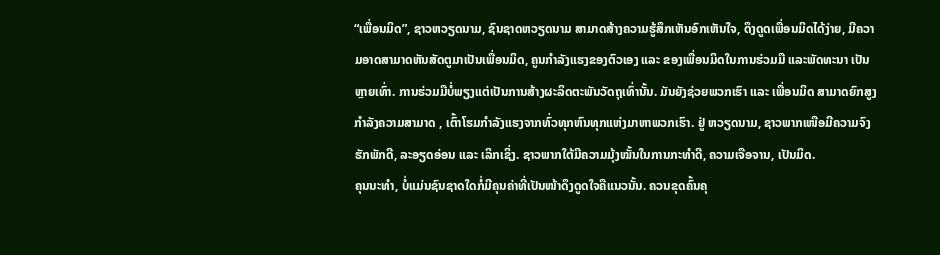“ເພື່ອນມິດ”, ຊາວຫວຽດນາມ, ຊົນຊາດຫວຽດນາມ ສາມາດສ້າງຄວາມຮູ້ສຶກເຫັນອົກເຫັນໃຈ, ດຶງດູດເພື່ອນມິດໄດ້ງ່າຍ, ມີຄວາມອາດສາມາດຫັນສັດຕູມາເປັນເພື່ອນມິດ, ຄູນກໍາລັງແຮງຂອງຕົວເອງ ແລະ ຂອງເພື່ອນມິດໃນການຮ່ວມມື ແລະພັດທະນາ ເປັນຫຼາຍເທົ່າ. ການຮ່ວມມືບໍ່ພຽງແຕ່ເປັນການສ້າງຜະລິດຕະພັນວັດຖຸເທົ່ານັ້ນ. ມັນຍັງຊ່ວຍພວກເຮົາ ແລະ ເພື່ອນມິດ ສາມາດຍົກສູງກຳລັງຄວາມສາມາດ , ເຕົ້າໂຮມກຳລັງແຮງຈາກທົ່ວທຸກຫົນທຸກແຫ່ງມາຫາພວກເຮົາ. ຢູ່ ຫວຽດນາມ, ຊາວພາກເໜືອມີຄວາມຈົງຮັກພັກດີ, ລະອຽດອ່ອນ ແລະ ເລິກເຊິ່ງ. ຊາວພາກໃຕ້ມີຄວາມມຸ້ງໝັ້ນໃນການກະທຳດີ, ຄວາມເຈືອຈານ, ເປັນມິດ.
ຄຸນນະທຳ, ບໍ່ແມ່ນຊົນຊາດໃດກໍ່ມີຄຸນຄ່າທີ່ເປັນໜ້າດຶງດູດໃຈຄືແນວນັ້ນ. ຄວນຂຸດຄົ້ນຄຸ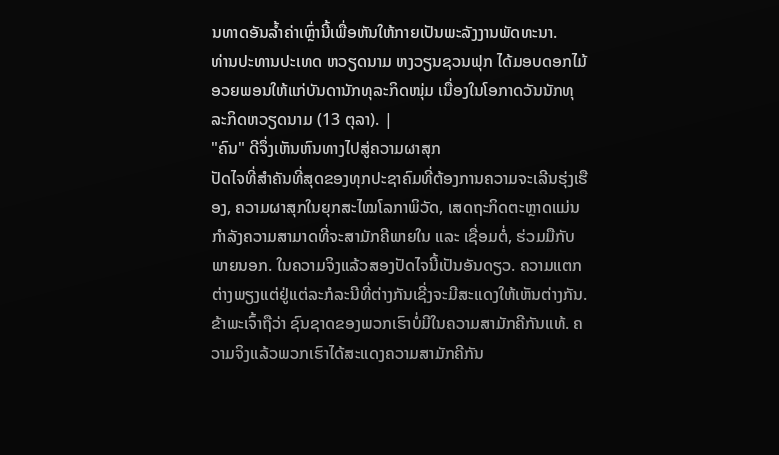ນທາດອັນລ້ຳຄ່າເຫຼົ່ານີ້ເພື່ອຫັນໃຫ້ກາຍເປັນພະລັງງານພັດທະນາ.
ທ່ານປະທານປະເທດ ຫວຽດນາມ ຫງວຽນຊວນຟຸກ ໄດ້ມອບດອກໄມ້ອວຍພອນໃຫ້ແກ່ບັນດານັກທຸລະກິດໜຸ່ມ ເນື່ອງໃນໂອກາດວັນນັກທຸລະກິດຫວຽດນາມ (13 ຕຸລາ). |
"ຄົນ" ດີຈຶ່ງເຫັນຫົນທາງໄປສູ່ຄວາມຜາສຸກ
ປັດໄຈທີ່ສຳຄັນທີ່ສຸດຂອງທຸກປະຊາຄົມທີ່ຕ້ອງການຄວາມຈະເລີນຮຸ່ງເຮືອງ, ຄວາມຜາສຸກໃນຍຸກສະໄໝໂລກາພິວັດ, ເສດຖະກິດຕະຫຼາດແມ່ນກຳລັງຄວາມສາມາດທີ່ຈະສາມັກຄີພາຍໃນ ແລະ ເຊື່ອມຕໍ່, ຮ່ວມມືກັບພາຍນອກ. ໃນຄວາມຈິງແລ້ວສອງປັດໄຈນີ້ເປັນອັນດຽວ. ຄວາມແຕກຕ່າງພຽງແຕ່ຢູ່ແຕ່ລະກໍລະນີທີ່ຕ່າງກັນເຊີ່ງຈະມີສະແດງໃຫ້ເຫັນຕ່າງກັນ.
ຂ້າພະເຈົ້າຖືວ່າ ຊົນຊາດຂອງພວກເຮົາບໍ່ມີໃນຄວາມສາມັກຄີກັນແທ້. ຄວາມຈິງແລ້ວພວກເຮົາໄດ້ສະແດງຄວາມສາມັກຄີກັນ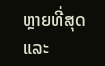ຫຼາຍທີ່ສຸດ ແລະ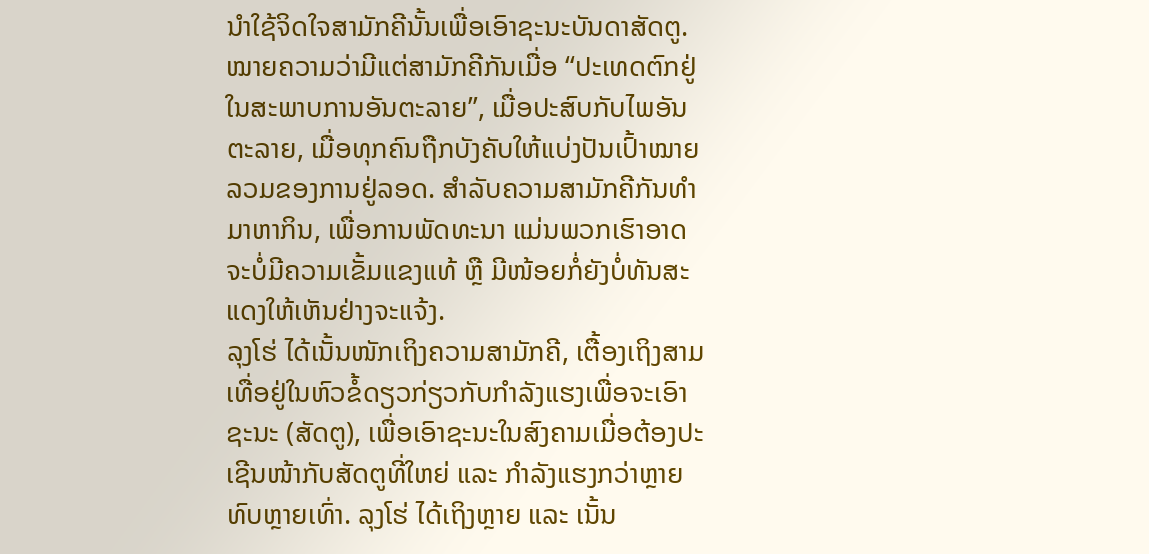ນໍາໃຊ້ຈິດໃຈສາມັກຄີນັ້ນເພື່ອເອົາຊະນະບັນດາສັດຕູ. ໝາຍຄວາມວ່າມີແຕ່ສາມັກຄີກັນເມື່ອ “ປະເທດຕົກຢູ່ໃນສະພາບການອັນຕະລາຍ”, ເມື່ອປະສົບກັບໄພອັນຕະລາຍ, ເມື່ອທຸກຄົນຖືກບັງຄັບໃຫ້ແບ່ງປັນເປົ້າໝາຍລວມຂອງການຢູ່ລອດ. ສຳລັບຄວາມສາມັກຄີກັນທຳມາຫາກິນ, ເພື່ອການພັດທະນາ ແມ່ນພວກເຮົາອາດຈະບໍ່ມີຄວາມເຂັ້ມແຂງແທ້ ຫຼື ມີໜ້ອຍກໍ່ຍັງບໍ່ທັນສະແດງໃຫ້ເຫັນຢ່າງຈະແຈ້ງ.
ລຸງໂຮ່ ໄດ້ເນັ້ນໜັກເຖິງຄວາມສາມັກຄີ, ເຕື້ອງເຖິງສາມເທື່ອຢູ່ໃນຫົວຂໍ້ດຽວກ່ຽວກັບກໍາລັງແຮງເພື່ອຈະເອົາຊະນະ (ສັດຕູ), ເພື່ອເອົາຊະນະໃນສົງຄາມເມື່ອຕ້ອງປະເຊີນໜ້າກັບສັດຕູທີ່ໃຫຍ່ ແລະ ກຳລັງແຮງກວ່າຫຼາຍທົບຫຼາຍເທົ່າ. ລຸງໂຮ່ ໄດ້ເຖິງຫຼາຍ ແລະ ເນັ້ນ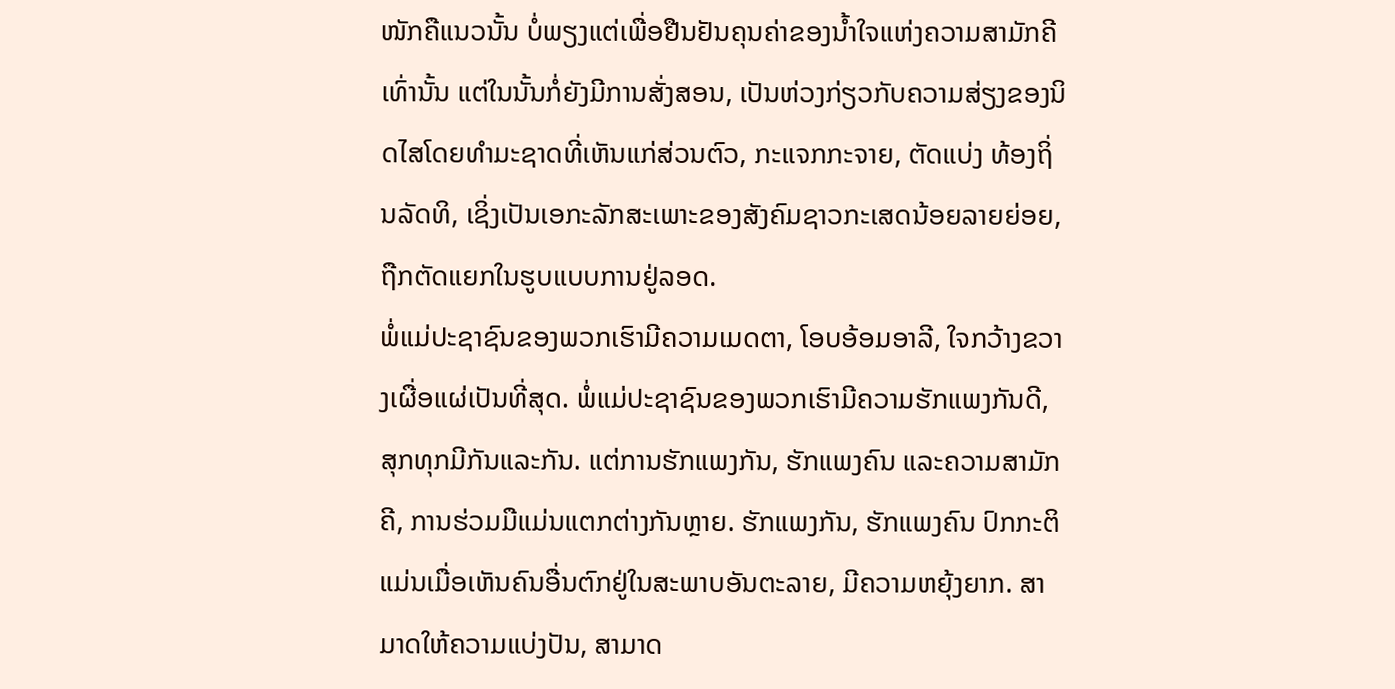ໜັກຄືແນວນັ້ນ ບໍ່ພຽງແຕ່ເພື່ອຢືນຢັນຄຸນຄ່າຂອງນໍ້າໃຈແຫ່ງຄວາມສາມັກຄີເທົ່ານັ້ນ ແຕ່ໃນນັ້ນກໍ່ຍັງມີການສັ່ງສອນ, ເປັນຫ່ວງກ່ຽວກັບຄວາມສ່ຽງຂອງນິດໄສໂດຍທຳມະຊາດທີ່ເຫັນແກ່ສ່ວນຕົວ, ກະແຈກກະຈາຍ, ຕັດແບ່ງ ທ້ອງຖິ່ນລັດທິ, ເຊິ່ງເປັນເອກະລັກສະເພາະຂອງສັງຄົມຊາວກະເສດນ້ອຍລາຍຍ່ອຍ, ຖືກຕັດແຍກໃນຮູບແບບການຢູ່ລອດ.
ພໍ່ແມ່ປະຊາຊົນຂອງພວກເຮົາມີຄວາມເມດຕາ, ໂອບອ້ອມອາລີ, ໃຈກວ້າງຂວາງເຜື່ອແຜ່ເປັນທີ່ສຸດ. ພໍ່ແມ່ປະຊາຊົນຂອງພວກເຮົາມີຄວາມຮັກແພງກັນດີ, ສຸກທຸກມີກັນແລະກັນ. ແຕ່ການຮັກແພງກັນ, ຮັກແພງຄົນ ແລະຄວາມສາມັກຄີ, ການຮ່ວມມືແມ່ນແຕກຕ່າງກັນຫຼາຍ. ຮັກແພງກັນ, ຮັກແພງຄົນ ປົກກະຕິແມ່ນເມື່ອເຫັນຄົນອື່ນຕົກຢູ່ໃນສະພາບອັນຕະລາຍ, ມີຄວາມຫຍຸ້ງຍາກ. ສາມາດໃຫ້ຄວາມແບ່ງປັນ, ສາມາດ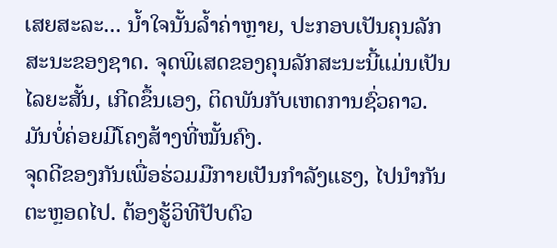ເສຍສະລະ... ນ້ຳໃຈນັ້ນລໍ້າຄ່າຫຼາຍ, ປະກອບເປັນຄຸນລັກສະນະຂອງຊາດ. ຈຸດພິເສດຂອງຄຸນລັກສະນະນີ້ແມ່ນເປັນໄລຍະສັ້ນ, ເກີດຂຶ້ນເອງ, ຕິດພັນກັບເຫດການຊົ່ວຄາວ. ມັນບໍ່ຄ່ອຍມີໂຄງສ້າງທີ່ໝັ້ນຄົງ.
ຈຸດດີຂອງກັນເພື່ອຮ່ວມມືກາຍເປັນກໍາລັງແຮງ, ໄປນຳກັນຕະຫຼອດໄປ. ຕ້ອງຮູ້ວິທີປັບຕົວ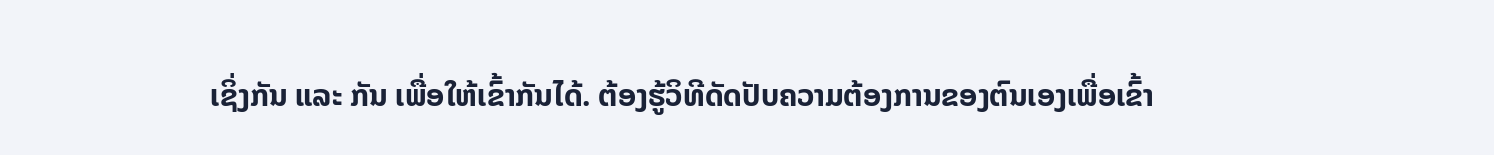ເຊິ່ງກັນ ແລະ ກັນ ເພື່ອໃຫ້ເຂົ້າກັນໄດ້. ຕ້ອງຮູ້ວິທີດັດປັບຄວາມຕ້ອງການຂອງຕົນເອງເພື່ອເຂົ້າ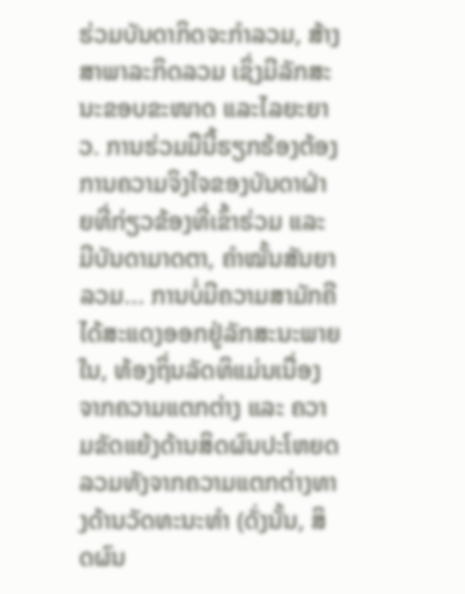ຮ່ວມບັນດາກິດຈະກໍາລວມ, ສ້າງສາພາລະກິດລວມ ເຊິ່ງມີລັກສະນະຂອບຂະໜາດ ແລະໄລຍະຍາວ. ການຮ່ວມມືນີ້ຮຽກຮ້ອງຕ້ອງການຄວາມຈິງໃຈຂອງບັນດາຝ່າຍທີ່ກ່ຽວຂ້ອງທີ່ເຂົ້າຮ່ວມ ແລະ ມີບັນດາມາດຕາ, ຄໍາໝັ້ນສັນຍາລວມ... ການບໍ່ມີຄວາມສາມັກຄີໄດ້ສະແດງອອກຢູ່ລັກສະນະພາຍໃນ, ທ້ອງຖິ່ນລັດທິແມ່ນເນື່ອງຈາກຄວາມແຕກຕ່າງ ແລະ ຄວາມຂັດແຍ້ງດ້ານສິດຜົນປະໂຫຍດລວມທັງຈາກຄວາມແຕກຕ່າງທາງດ້ານວັດທະນະທໍາ (ດັ່ງນັ້ນ, ສິດຜົນ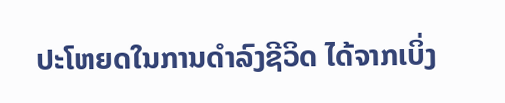ປະໂຫຍດໃນການດໍາລົງຊີວິດ ໄດ້ຈາກເບິ່ງ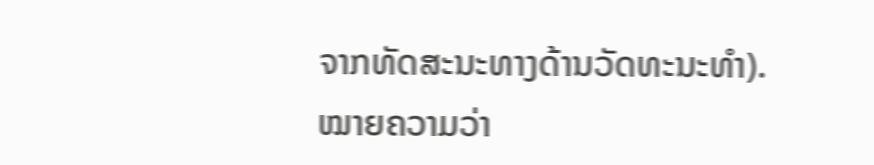ຈາກທັດສະນະທາງດ້ານວັດທະນະທໍາ).
ໝາຍຄວາມວ່າ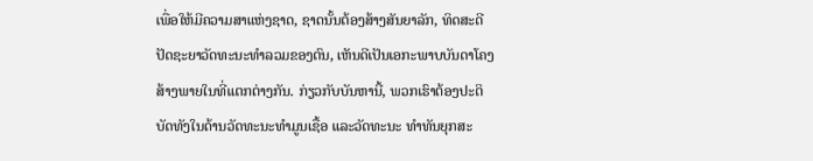ເພື່ອໃຫ້ມີຄວາມສາແຫ່ງຊາດ, ຊາດນັ້ນຕ້ອງສ້າງສັນຍາລັກ, ທິດສະດີປັດຊະຍາວັດທະນະທໍາລວມຂອງຕົນ, ເຫັນດີເປັນເອກະພາບບັນດາໂຄງສ້າງພາຍໃນທີ່ແຕກຕ່າງກັນ. ກ່ຽວກັບບັນຫານີ້, ພວກເຮົາຕ້ອງປະຕິບັດທັງໃນດ້ານວັດທະນະທຳມູນເຊື້ອ ແລະວັດທະນະ ທຳທັນຍຸກສະ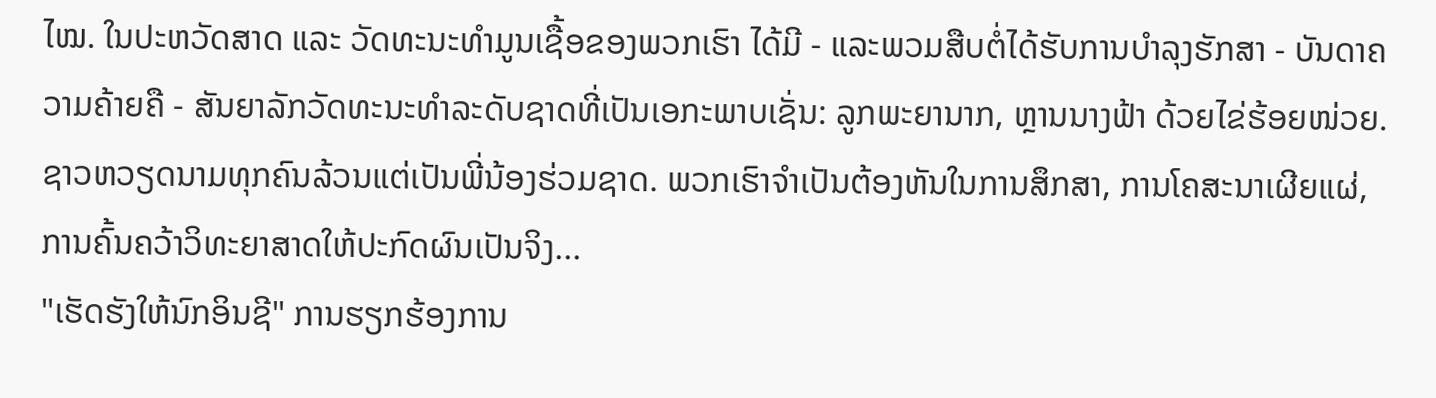ໄໝ. ໃນປະຫວັດສາດ ແລະ ວັດທະນະທໍາມູນເຊື້ອຂອງພວກເຮົາ ໄດ້ມີ - ແລະພວມສືບຕໍ່ໄດ້ຮັບການບຳລຸງຮັກສາ - ບັນດາຄວາມຄ້າຍຄື - ສັນຍາລັກວັດທະນະທໍາລະດັບຊາດທີ່ເປັນເອກະພາບເຊັ່ນ: ລູກພະຍານາກ, ຫຼານນາງຟ້າ ດ້ວຍໄຂ່ຮ້ອຍໜ່ວຍ. ຊາວຫວຽດນາມທຸກຄົນລ້ວນແຕ່ເປັນພີ່ນ້ອງຮ່ວມຊາດ. ພວກເຮົາຈໍາເປັນຕ້ອງຫັນໃນການສຶກສາ, ການໂຄສະນາເຜີຍແຜ່, ການຄົ້ນຄວ້າວິທະຍາສາດໃຫ້ປະກົດຜົນເປັນຈິງ...
"ເຮັດຮັງໃຫ້ນົກອິນຊີ" ການຮຽກຮ້ອງການ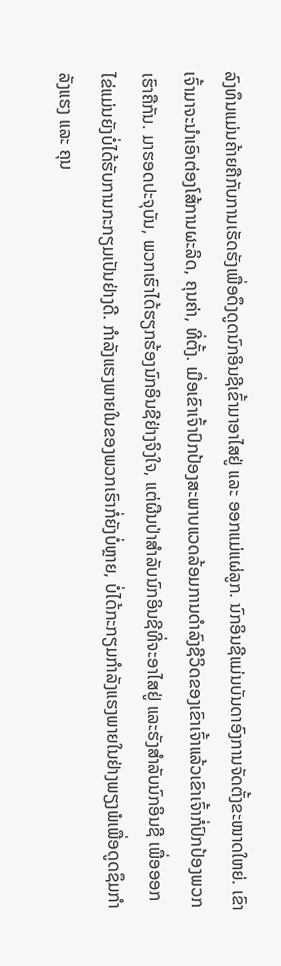ລົງທຶນແມ່ນຄ້າຍຄືກັບການເຮັດຮັງເພື່ອດຶງດູດນົກອິນຊີເຂົ້າມາອາໄສຢູ່ ແລະ ອອກແມ່ແຜ່ລູກ. ນົກອິນຊີແມ່ນບັນດາອົງການຈັດຕັ້ງຂະໜາດໃຫຍ່. ເຂົາເຈົ້າມາຈະນຳເອົາຕ່ອງໂສ້ການຜະລິດ, ຄຸນຄ່າ, ທີ່ຕັ້ງ. ເມື່ອເຂົາເຈົ້າປົກປ້ອງສະພາບແວດລ້ອມການດຳລົງຊີວິດຂອງເຂົາເຈົ້າແລ້ວເຂົາເຈົ້າກໍ່ປົກປ້ອງພວກເຮົາຄືກັນ. ມາຮອດປະຈຸບັນ, ພວກເຮົາໄດ້ຮຽກຮ້ອງນົກອິນຊີຢ່າງຈິງໃຈ, ແຕ່ຜືນປ່າສໍາລັບນົກອິນຊີທີ່ຈະອາໄສຢູ່ ແລະຮັງສໍາລັບນົກອິນຊີ ເພື່ອອອກໄຂ່ແມ່ນຍັງບໍ່ໄດ້ຮັບການກະກຽມເປັນຢ່າງດີ. ກຳລັງແຮງພາຍໃນຂອງພວກເຮົາກໍ່ຍັງບໍ່ຫຼາຍ, ບໍ່ໄດ້ກະກຽມກໍາລັງແຮງພາຍໃນຢ່າງພຽງພໍເພື່ອດູດຊຶມກໍາລັງແຮງ ແລະ ຄຸນ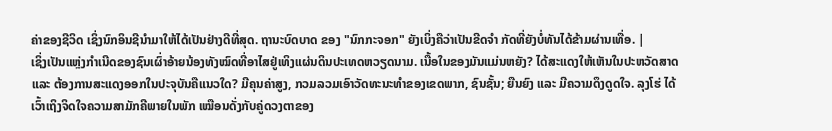ຄ່າຂອງຊີວິດ ເຊິ່ງນົກອິນຊີນໍາມາໃຫ້ໄດ້ເປັນຢ່າງດີທີ່ສຸດ. ຖານະບົດບາດ ຂອງ "ນົກກະຈອກ" ຍັງເບິ່ງຄືວ່າເປັນຂີດຈຳ ກັດທີ່ຍັງບໍ່ທັນໄດ້ຂ້າມຜ່ານເທື່ອ. |
ເຊິ່ງເປັນແຫຼ່ງກຳເນີດຂອງຊົນເຜົ່າອ້າຍນ້ອງທັງໝົດທີ່ອາໄສຢູ່ເທິງແຜ່ນດິນປະເທດຫວຽດນາມ. ເນື້ອໃນຂອງມັນແມ່ນຫຍັງ? ໄດ້ສະແດງໃຫ້ເຫັນໃນປະຫວັດສາດ ແລະ ຕ້ອງການສະແດງອອກໃນປະຈຸບັນຄືແນວໃດ? ມີຄຸນຄ່າສູງ, ກວມລວມເອົາວັດທະນະທຳຂອງເຂດພາກ, ຊົນຊັ້ນ; ຍືນຍົງ ແລະ ມີຄວາມດຶງດູດໃຈ. ລຸງໂຮ່ ໄດ້ເວົ້າເຖິງຈິດໃຈຄວາມສາມັກຄີພາຍໃນພັກ ເໝືອນດັ່ງກັບຄູ່ດວງຕາຂອງ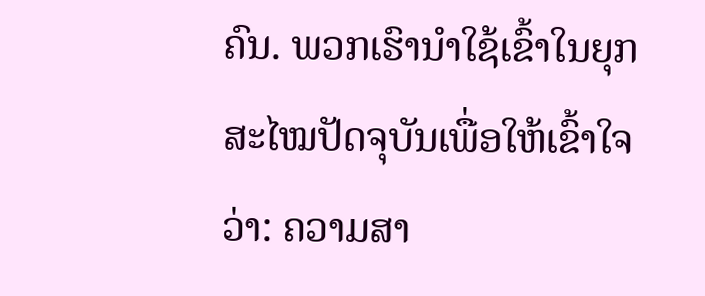ຄົນ. ພວກເຮົານໍາໃຊ້ເຂົ້າໃນຍຸກສະໄໝປັດຈຸບັນເພື່ອໃຫ້ເຂົ້າໃຈວ່າ: ຄວາມສາ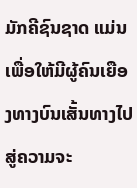ມັກຄີຊົນຊາດ ແມ່ນເພື່ອໃຫ້ມີຜູ້ຄົນເຍືອງທາງບົນເສັ້ນທາງໄປສູ່ຄວາມຈະ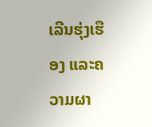ເລີນຮຸ່ງເຮືອງ ແລະຄວາມຜາ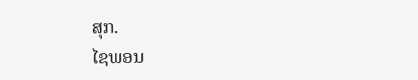ສຸກ.
ໄຊພອນ